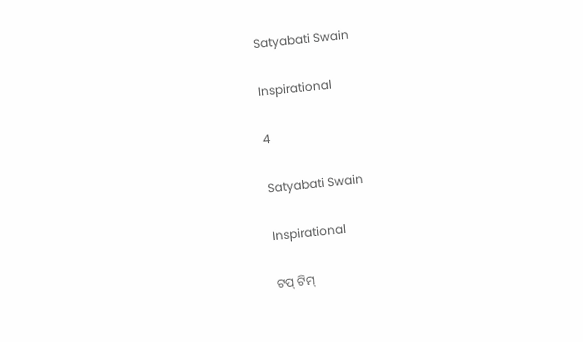Satyabati Swain

Inspirational

4

Satyabati Swain

Inspirational

ଟପ୍ ଟିମ୍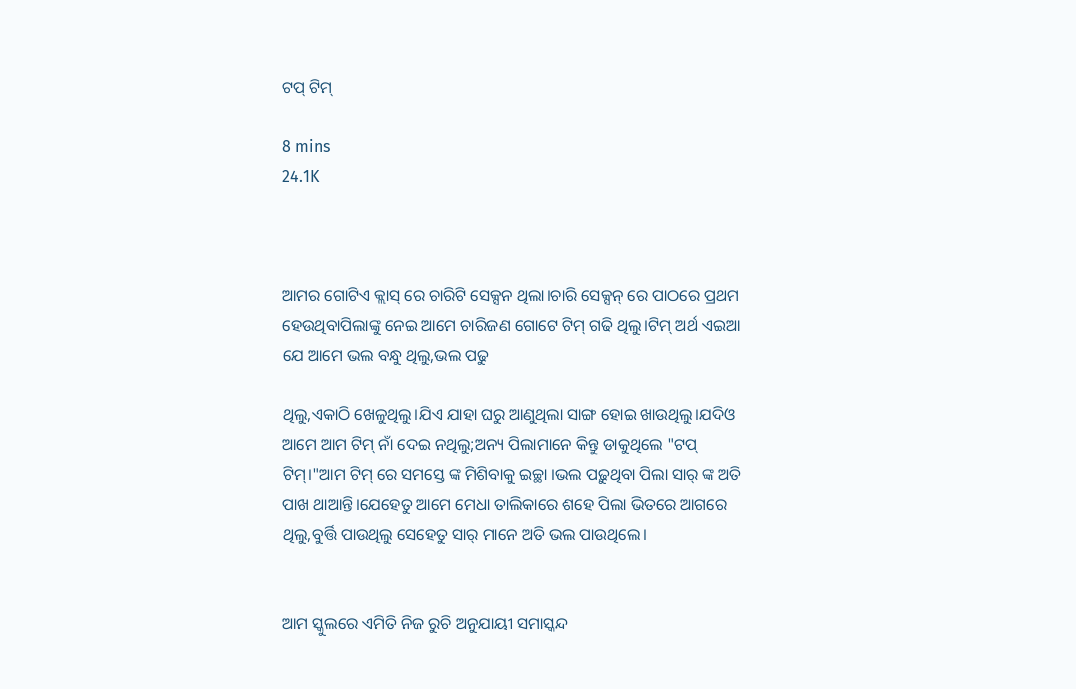ଟପ୍ ଟିମ୍

8 mins
24.1K



ଆମର ଗୋଟିଏ କ୍ଲାସ୍ ରେ ଚାରିଟି ସେକ୍ସନ ଥିଲା।ଚାରି ସେକ୍ସନ୍ ରେ ପାଠରେ ପ୍ରଥମ ହେଉଥିବାପିଲାଙ୍କୁ ନେଇ ଆମେ ଚାରିଜଣ ଗୋଟେ ଟିମ୍ ଗଢି ଥିଲୁ।ଟିମ୍ ଅର୍ଥ ଏଇଆ ଯେ ଆମେ ଭଲ ବନ୍ଧୁ ଥିଲୁ,ଭଲ ପଢୁ

ଥିଲୁ,ଏକାଠି ଖେଳୁଥିଲୁ।ଯିଏ ଯାହା ଘରୁ ଆଣୁଥିଲା ସାଙ୍ଗ ହୋଇ ଖାଉଥିଲୁ।ଯଦିଓ ଆମେ ଆମ ଟିମ୍ ନାଁ ଦେଇ ନଥିଲୁ;ଅନ୍ୟ ପିଲାମାନେ କିନ୍ତୁ ଡାକୁଥିଲେ "ଟପ୍ ଟିମ୍।"ଆମ ଟିମ୍ ରେ ସମସ୍ତେ ଙ୍କ ମିଶିବାକୁ ଇଚ୍ଛା ।ଭଲ ପଢ଼ୁଥିବା ପିଲା ସାର୍ ଙ୍କ ଅତି ପାଖ ଥାଆନ୍ତି।ଯେହେତୁ ଆମେ ମେଧା ତାଲିକାରେ ଶହେ ପିଲା ଭିତରେ ଆଗରେ ଥିଲୁ,ବୁର୍ତ୍ତି ପାଉଥିଲୁ ସେହେତୁ ସାର୍ ମାନେ ଅତି ଭଲ ପାଉଥିଲେ।


ଆମ ସ୍କୁଲରେ ଏମିତି ନିଜ ରୁଚି ଅନୁଯାୟୀ ସମାସ୍କନ୍ଦ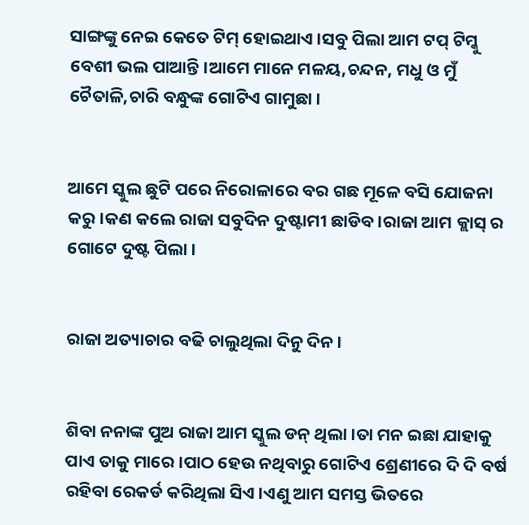ସାଙ୍ଗଙ୍କୁ ନେଇ କେତେ ଟିମ୍ ହୋଇଥାଏ।ସବୁ ପିଲା ଆମ ଟପ୍ ଟିମ୍କୁ ବେଶୀ ଭଲ ପାଆନ୍ତି।ଆମେ ମାନେ ମଳୟ,ଚନ୍ଦନ, ମଧୁ ଓ ମୁଁ ଚୈତାଳି,ଚାରି ବନ୍ଧୁଙ୍କ ଗୋଟିଏ ଗାମୁଛା।


ଆମେ ସ୍କୁଲ ଛୁଟି ପରେ ନିରୋଳାରେ ବର ଗଛ ମୂଳେ ବସି ଯୋଜନା କରୁ।କଣ କଲେ ରାଜା ସବୁଦିନ ଦୁଷ୍ଟାମୀ ଛାଡିବ।ରାଜା ଆମ କ୍ଲାସ୍ ର ଗୋଟେ ଦୁଷ୍ଟ ପିଲା।


ରାଜା ଅତ୍ୟାଚାର ବଢି ଚାଲୁଥିଲା ଦିନୁ ଦିନ।


ଶିବା ନନାଙ୍କ ପୁଅ ରାଜା ଆମ ସ୍କୁଲ ଡନ୍ ଥିଲା।ତା ମନ ଇଛା ଯାହାକୁ ପାଏ ତାକୁ ମାରେ।ପାଠ ହେଉ ନଥିବାରୁ ଗୋଟିଏ ଶ୍ରେଣୀରେ ଦି ଦି ବର୍ଷ ରହିବା ରେକର୍ଡ କରିଥିଲା ସିଏ।ଏଣୁ ଆମ ସମସ୍ତ ଭିତରେ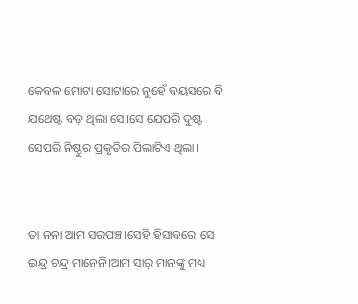କେବଳ ମୋଟା ସୋଟାରେ ନୁହେଁ ବୟସରେ ବି ଯଥେଷ୍ଟ ବଡ଼ ଥିଲା ସେ।ସେ ଯେପରି ଦୁଷ୍ଟ ସେପରି ନିଷ୍ଠୁର ପ୍ରକୃତିର ପିଲାଟିଏ ଥିଲା।


ତା ନନା ଆମ ସରପଞ୍ଚ।ସେହି ହିସାବରେ ସେ ଇନ୍ଦ୍ର ଚନ୍ଦ୍ର ମାନେନି।ଆମ ସାର୍ ମାନଙ୍କୁ ମଧ୍ୟ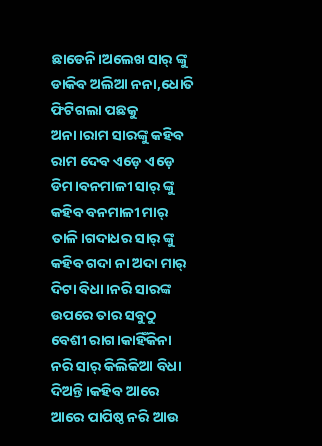ଛାଡେନି।ଅଲେଖ ସାର୍ ଙ୍କୁ ଡାକିବ ଅଲିଆ ନନା,ଧୋତି ଫିଟିଗଲା ପଛକୁ ଅନା।ରାମ ସାରଙ୍କୁ କହିବ ରାମ ଦେବ ଏଡ଼େ ଏଡ଼େ ଡିମ।ବନମାଳୀ ସାର୍ ଙ୍କୁ କହିବ ବନମାଳୀ ମାର୍ ତାଳି।ଗଦାଧର ସାର୍ ଙ୍କୁ କହିବ ଗଦା ନା ଅଦା ମାର୍ ଦିଟା ବିଧା।ନରି ସାରଙ୍କ ଉପରେ ତାର ସବୁଠୁ ବେଶୀ ରାଗ।କାହିଁକିନା ନରି ସାର୍ କିଲିକିଆ ବିଧା ଦିଅନ୍ତି।କହିବ ଆରେ ଆରେ ପାପିଷ୍ଠ ନରି ଆଉ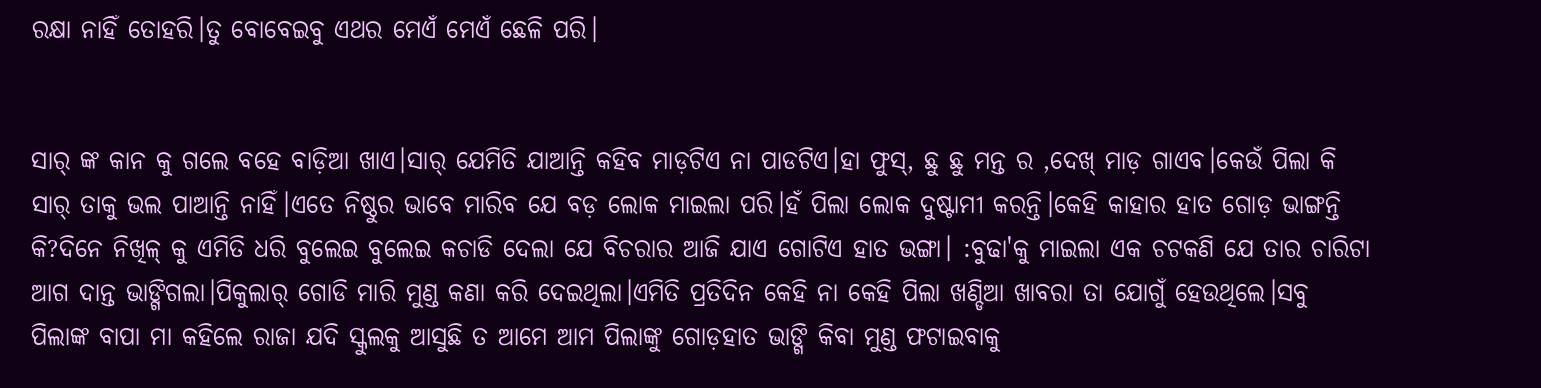ରକ୍ଷା ନାହିଁ ତୋହରି।ତୁ ବୋବେଇବୁ ଏଥର ମେଏଁ ମେଏଁ ଛେଳି ପରି।


ସାର୍ ଙ୍କ କାନ କୁ ଗଲେ ବହେ ବାଡ଼ିଆ ଖାଏ।ସାର୍ ଯେମିତି ଯାଆନ୍ତି କହିବ ମାଡ଼ଟିଏ ନା ପାଡଟିଏ।ହା ଫୁସ୍, ଛୁ ଛୁ ମନ୍ତ ର ,ଦେଖ୍ ମାଡ଼ ଗାଏବ।କେଉଁ ପିଲା କି ସାର୍ ତାକୁ ଭଲ ପାଆନ୍ତି ନାହିଁ।ଏତେ ନିଷ୍ଠୁର ଭାବେ ମାରିବ ଯେ ବଡ଼ ଲୋକ ମାଇଲା ପରି।ହଁ ପିଲା ଲୋକ ଦୁଷ୍ଟାମୀ କରନ୍ତି।କେହି କାହାର ହାତ ଗୋଡ଼ ଭାଙ୍ଗନ୍ତି କି?ଦିନେ ନିଖିଳ୍ କୁ ଏମିତି ଧରି ବୁଲେଇ ବୁଲେଇ କଚାଡି ଦେଲା ଯେ ବିଚରାର ଆଜି ଯାଏ ଗୋଟିଏ ହାତ ଭଙ୍ଗା। :ବୁଢା'କୁ ମାଇଲା ଏକ ଚଟକଣି ଯେ ତାର ଚାରିଟା ଆଗ ଦାନ୍ତ ଭାଙ୍ଗିଗଲା।ପିକୁଲାର୍ ଗୋଡି ମାରି ମୁଣ୍ଡ କଣା କରି ଦେଇଥିଲା।ଏମିତି ପ୍ରତିଦିନ କେହି ନା କେହି ପିଲା ଖଣ୍ଡିଆ ଖାବରା ତା ଯୋଗୁଁ ହେଉଥିଲେ।ସବୁ ପିଲାଙ୍କ ବାପା ମା କହିଲେ ରାଜା ଯଦି ସ୍କୁଲକୁ ଆସୁଛି ତ ଆମେ ଆମ ପିଲାଙ୍କୁ ଗୋଡ଼ହାତ ଭାଙ୍ଗି କିବା ମୁଣ୍ଡ ଫଟାଇବାକୁ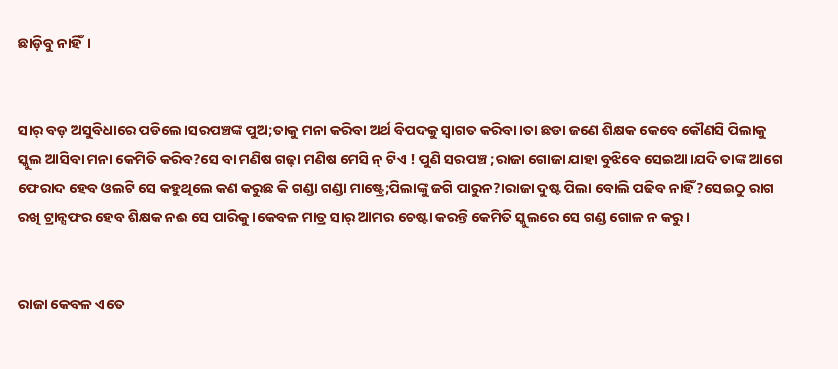ଛାଡ଼ିବୁ ନାହିଁ।


ସାର୍ ବଡ଼ ଅସୁବିଧାରେ ପଡିଲେ।ସରପଞ୍ଚଙ୍କ ପୁଅ;ତାକୁ ମନା କରିବା ଅର୍ଥ ବିପଦକୁ ସ୍ୱାଗତ କରିବା।ତା ଛଡା ଜଣେ ଶିକ୍ଷକ କେବେ କୌଣସି ପିଲାକୁ ସ୍କୁଲ ଆସିବା ମନା କେମିତି କରିବ?ସେ ବା ମଣିଷ ଗଢ଼ା ମଣିଷ ମେସି ନ୍ ଟିଏ ! ପୁଣି ସରପଞ୍ଚ ;ରାଜା ଗୋଜା ଯାହା ବୁଝିବେ ସେଇଆ।ଯଦି ତାଙ୍କ ଆଗେ ଫେରାଦ ହେବ ଓଲଟି ସେ କହୁଥିଲେ କଣ କରୁଛ କି ଗଣ୍ଡା ଗଣ୍ଡା ମାଷ୍ଟ୍ରେ;ପିଲାଙ୍କୁ ଜଗି ପାରୁନ?।ରାଜା ଦୁଷ୍ଟ ପିଲା ବୋଲି ପଢିବ ନାହିଁ?ସେଇଠୁ ରାଗ ରଖି ଟ୍ରାନ୍ସଫର ହେବ ଶିକ୍ଷକ ନଈ ସେ ପାରିକୁ।କେବଳ ମାତ୍ର ସାର୍ ଆମର ଚେଷ୍ଟା କରନ୍ତି କେମିତି ସ୍କୁଲରେ ସେ ଗଣ୍ଡ ଗୋଳ ନ କରୁ।


ରାଜା କେବଳ ଏତେ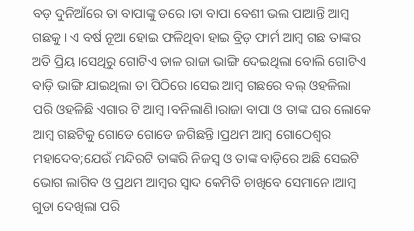ବଡ଼ ଦୁନିଆଁରେ ତା ବାପାଙ୍କୁ ଡରେ।ତା ବାପା ବେଶୀ ଭଲ ପାଆନ୍ତି ଆମ୍ବ ଗଛକୁ। ଏ ବର୍ଷ ନୂଆ ହୋଇ ଫଳିଥିବା ହାଇ ବ୍ରିଡ଼ ଫାର୍ମ ଆମ୍ବ ଗଛ ତାଙ୍କର ଅତି ପ୍ରିୟ।ସେଥିରୁ ଗୋଟିଏ ଡାଳ ରାଜା ଭାଙ୍ଗି ଦେଇଥିଲା ବୋଲି ଗୋଟିଏ ବାଡ଼ି ଭାଙ୍ଗି ଯାଇଥିଲା ତା ପିଠିରେ।ସେଇ ଆମ୍ବ ଗଛରେ ବଲ୍ ଓହଳିଲା ପରି ଓହଳିଛି ଏଗାର ଟି ଆମ୍ବ।ବନିଲାଣି।ରାଜା ବାପା ଓ ତାଙ୍କ ଘର ଲୋକେ ଆମ୍ବ ଗଛଟିକୁ ଗୋଡେ ଗୋଡେ ଜଗିଛନ୍ତି।ପ୍ରଥମ ଆମ୍ବ ଗୋଠେଶ୍ବର ମହାଦେବ;ଯେଉଁ ମନ୍ଦିରଟି ତାଙ୍କରି ନିଜସ୍ୱ ଓ ତାଙ୍କ ବାଡ଼ିରେ ଅଛି ସେଇଟି ଭୋଗ ଲାଗିବ ଓ ପ୍ରଥମ ଆମ୍ବର ସ୍ୱାଦ କେମିତି ଚାଖିବେ ସେମାନେ।ଆମ୍ବ ଗୁଡା ଦେଖିଲା ପରି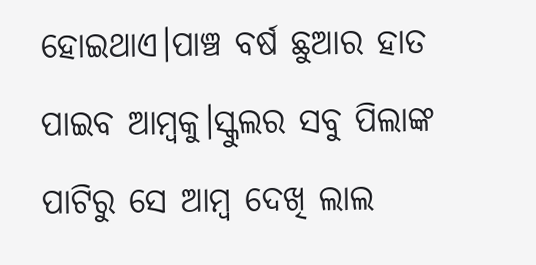ହୋଇଥାଏ।ପାଞ୍ଚ ବର୍ଷ ଛୁଆର ହାତ ପାଇବ ଆମ୍ବକୁ।ସ୍କୁଲର ସବୁ ପିଲାଙ୍କ ପାଟିରୁ ସେ ଆମ୍ବ ଦେଖି ଲାଲ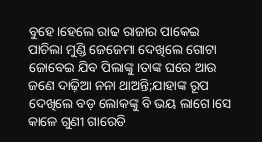ବୁହେ।ହେଲେ ରାଢ ରାଜାର ପାକେଇ ପାଚିଲା ମୁଣ୍ଡି ଜେଜେମା ଦେଖିଲେ ଗୋଟା ଜୋବେଇ ଯିବ ପିଲାଙ୍କୁ।ତାଙ୍କ ଘରେ ଆଉ ଜଣେ ଦାଢ଼ିଆ ନନା ଥାଅନ୍ତି;ଯାହାଙ୍କ ରୂପ ଦେଖିଲେ ବଡ଼ ଲୋକଙ୍କୁ ବି ଭୟ ଲାଗେ।ସେ କାଳେ ଗୁଣୀ ଗାରେଡି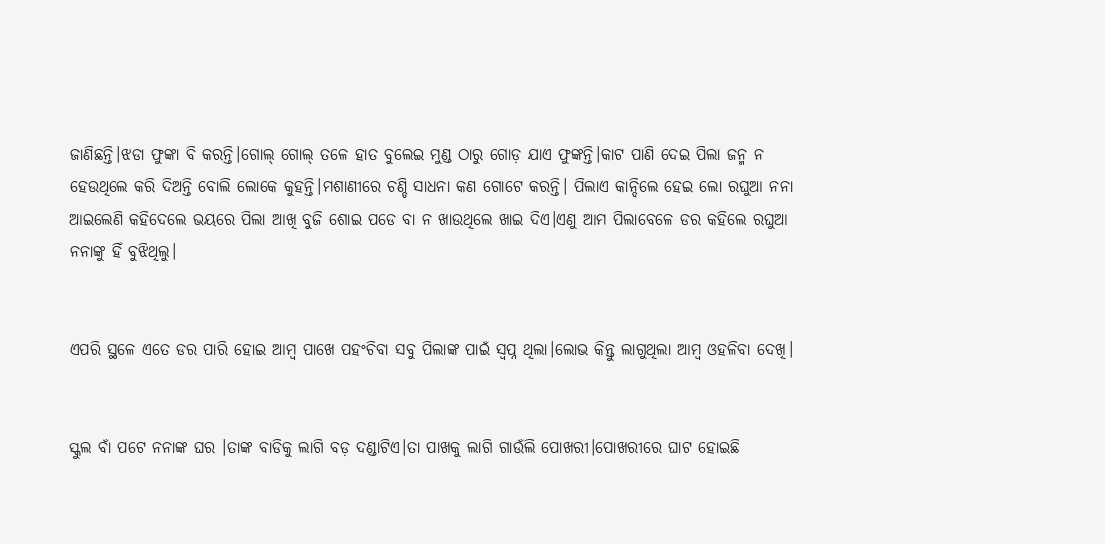ଜାଣିଛନ୍ତି।ଝଡା ଫୁଙ୍କା ବି କରନ୍ତି।ଗୋଲ୍ ଗୋଲ୍ ତଳେ ହାତ ବୁଲେଇ ମୁଣ୍ଡ ଠାରୁ ଗୋଡ଼ ଯାଏ ଫୁଙ୍କନ୍ତି।କାଟ ପାଣି ଦେଇ ପିଲା ଜନ୍ମ ନ ହେଉଥିଲେ କରି ଦିଅନ୍ତି ବୋଲି ଲୋକେ କୁହନ୍ତି।ମଶାଣୀରେ ଚଣ୍ଡି ସାଧନା କଣ ଗୋଟେ କରନ୍ତି। ପିଲାଏ କାନ୍ଦିଲେ ହେଇ ଲୋ ରଘୁଆ ନନା ଆଇଲେଣି କହିଦେଲେ ଭୟରେ ପିଲା ଆଖି ବୁଜି ଶୋଇ ପଡେ ବା ନ ଖାଉଥିଲେ ଖାଇ ଦିଏ।ଏଣୁ ଆମ ପିଲାବେଳେ ଡର କହିଲେ ରଘୁଆ ନନାଙ୍କୁ ହିଁ ବୁଝିଥିଲୁ।


ଏପରି ସ୍ଥଳେ ଏତେ ଡର ପାରି ହୋଇ ଆମ୍ବ ପାଖେ ପହଂଚିବା ସବୁ ପିଲାଙ୍କ ପାଇଁ ସ୍ବପ୍ନ ଥିଲା।ଲୋଭ କିନ୍ତୁ ଲାଗୁଥିଲା ଆମ୍ବ ଓହଳିବା ଦେଖି।


ସ୍କୁଲ ବାଁ ପଟେ ନନାଙ୍କ ଘର ।ତାଙ୍କ ବାଡିକୁ ଲାଗି ବଡ଼ ଦଣ୍ଡାଟିଏ।ତା ପାଖକୁ ଲାଗି ଗାଉଁଲି ପୋଖରୀ।ପୋଖରୀରେ ଘାଟ ହୋଇଛି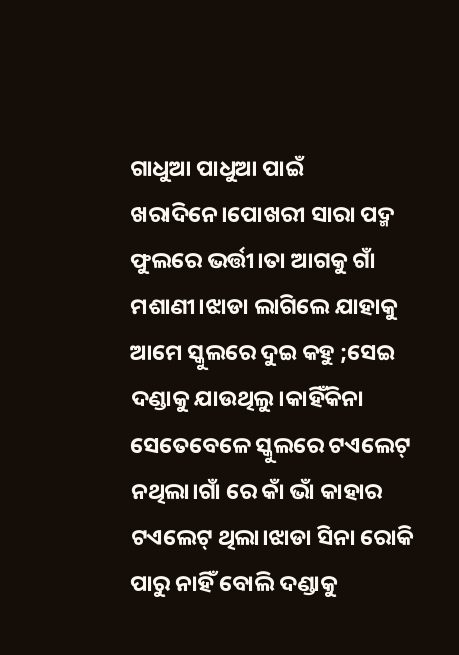ଗାଧୁଆ ପାଧୁଆ ପାଇଁ ଖରାଦିନେ।ପୋଖରୀ ସାରା ପଦ୍ମ ଫୁଲରେ ଭର୍ତ୍ତୀ।ତା ଆଗକୁ ଗାଁ ମଶାଣୀ।ଝାଡା ଲାଗିଲେ ଯାହାକୁ ଆମେ ସ୍କୁଲରେ ଦୁଇ କହୁ ;ସେଇ ଦଣ୍ଡାକୁ ଯାଉଥିଲୁ।କାହିଁକିନା ସେତେବେଳେ ସ୍କୁଲରେ ଟଏଲେଟ୍ ନଥିଲା।ଗାଁ ରେ କାଁ ଭାଁ କାହାର ଟଏଲେଟ୍ ଥିଲା।ଝାଡା ସିନା ରୋକି ପାରୁ ନାହିଁ ବୋଲି ଦଣ୍ଡାକୁ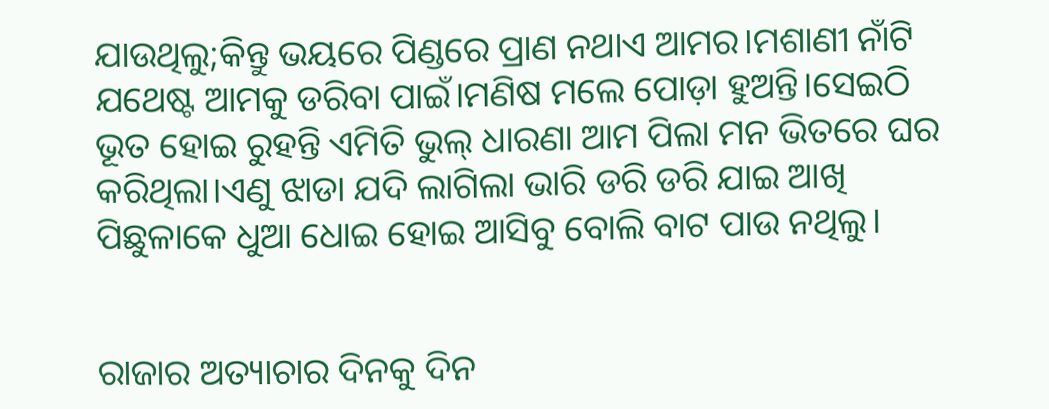ଯାଉଥିଲୁ;କିନ୍ତୁ ଭୟରେ ପିଣ୍ଡରେ ପ୍ରାଣ ନଥାଏ ଆମର।ମଶାଣୀ ନାଁଟି ଯଥେଷ୍ଟ ଆମକୁ ଡରିବା ପାଇଁ।ମଣିଷ ମଲେ ପୋଡ଼ା ହୁଅନ୍ତି।ସେଇଠି ଭୂତ ହୋଇ ରୁହନ୍ତି ଏମିତି ଭୁଲ୍ ଧାରଣା ଆମ ପିଲା ମନ ଭିତରେ ଘର କରିଥିଲା।ଏଣୁ ଝାଡା ଯଦି ଲାଗିଲା ଭାରି ଡରି ଡରି ଯାଇ ଆଖି ପିଛୁଳାକେ ଧୁଆ ଧୋଇ ହୋଇ ଆସିବୁ ବୋଲି ବାଟ ପାଉ ନଥିଲୁ।


ରାଜାର ଅତ୍ୟାଚାର ଦିନକୁ ଦିନ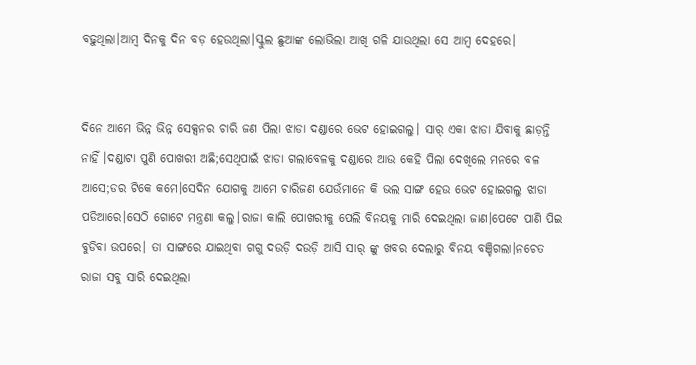ବଢ଼ୁଥିଲା।ଆମ୍ବ ଦିନକୁ ଦିନ ବଡ଼ ହେଉଥିଲା।ସ୍କୁଲ ଛୁଆଙ୍କ ଲୋଭିଲା ଆଖି ଗଳି ଯାଉଥିଲା ସେ ଆମ୍ବ ଦେହରେ।


ଦିନେ ଆମେ ଭିନ୍ନ ଭିନ୍ନ ସେକ୍ସନର ଚାରି ଜଣ ପିଲା ଝାଡା ଦଣ୍ଡାରେ ଭେଟ ହୋଇଗଲୁ। ସାର୍ ଏକା ଝାଡା ଯିବାକୁ ଛାଡ଼ନ୍ତି ନାହିଁ ।ଦଣ୍ଡାଟା ପୁଣି ପୋଖରୀ ଅଛି;ସେଥିପାଇଁ ଝାଡା ଗଲାବେଳକୁ ଦଣ୍ଡାରେ ଆଉ କେହି ପିଲା ଦେଖିଲେ ମନରେ ବଳ ଆସେ;ଡର ଟିକେ କମେ।ସେଦିନ ଯୋଗକୁ ଆମେ ଚାରିଜଣ ଯେଉଁମାନେ କି ଭଲ ସାଙ୍ଗ ହେଉ ଭେଟ ହୋଇଗଲୁ ଝାଡା ପଡିଆରେ।ସେଠି ଗୋଟେ ମନ୍ତ୍ରଣା କଲୁ।ରାଜା କାଲି ପୋଖରୀକୁ ପେଲି ବିନୟକୁ ମାରି ଦେଇଥିଲା ଜାଣ।ପେଟେ ପାଣି ପିଇ ବୁଡିବା ଉପରେ। ତା ସାଙ୍ଗରେ ଯାଇଥିବା ଗଗୁ ଦଉଡ଼ି ଦଉଡ଼ି ଆସି ସାର୍ ଙ୍କୁ ଖବର ଦେଲାରୁ ବିନୟ ବଞ୍ଚିଗଲା।ନଚେତ ରାଜା ସବୁ ସାରି ଦେଇଥିଲା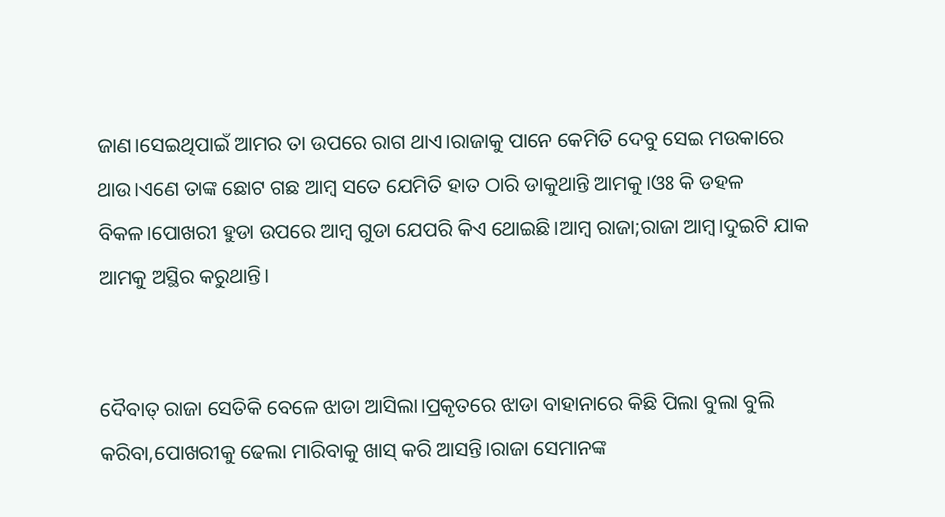ଜାଣ।ସେଇଥିପାଇଁ ଆମର ତା ଉପରେ ରାଗ ଥାଏ।ରାଜାକୁ ପାନେ କେମିତି ଦେବୁ ସେଇ ମଉକାରେ ଥାଉ।ଏଣେ ତାଙ୍କ ଛୋଟ ଗଛ ଆମ୍ବ ସତେ ଯେମିତି ହାତ ଠାରି ଡାକୁଥାନ୍ତି ଆମକୁ।ଓଃ କି ଡହଳ ବିକଳ।ପୋଖରୀ ହୁଡା ଉପରେ ଆମ୍ବ ଗୁଡା ଯେପରି କିଏ ଥୋଇଛି।ଆମ୍ବ ରାଜା;ରାଜା ଆମ୍ବ।ଦୁଇଟି ଯାକ ଆମକୁ ଅସ୍ଥିର କରୁଥାନ୍ତି।


ଦୈବାତ୍ ରାଜା ସେତିକି ବେଳେ ଝାଡା ଆସିଲା।ପ୍ରକୃତରେ ଝାଡା ବାହାନାରେ କିଛି ପିଲା ବୁଲା ବୁଲି କରିବା,ପୋଖରୀକୁ ଢେଲା ମାରିବାକୁ ଖାସ୍ କରି ଆସନ୍ତି।ରାଜା ସେମାନଙ୍କ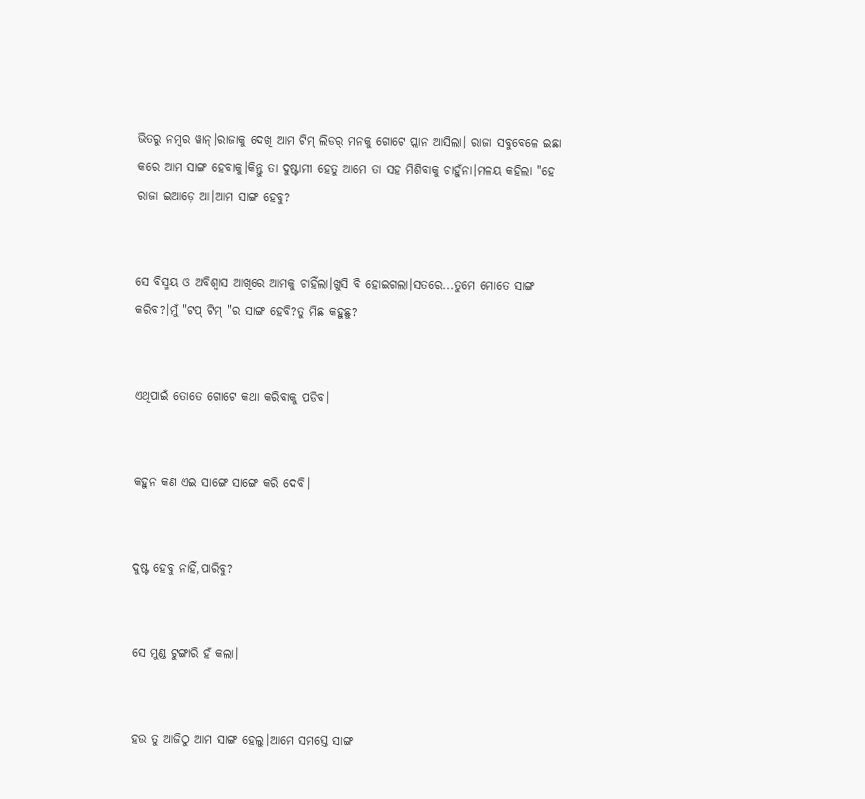ଭିତରୁ ନମ୍ବର ୱାନ୍।ରାଜାକୁ ଦେଖି ଆମ ଟିମ୍ ଲିଡର୍ ମନକୁ ଗୋଟେ ପ୍ଲାନ ଆସିଲା। ରାଜା ସବୁବେଳେ ଇଛା କରେ ଆମ ସାଙ୍ଗ ହେବାକୁ।କିନ୍ତୁ ତା ଦୁଷ୍ଟାମୀ ହେତୁ ଆମେ ତା ସହ ମିଶିବାକୁ ଚାହୁଁନା।ମଳୟ କହିଲା "ହେ ରାଜା ଇଆଡ଼େ ଆ।ଆମ ସାଙ୍ଗ ହେବୁ?


ସେ ବିସ୍ମୟ ଓ ଅବିଶ୍ୱାସ ଆଖିରେ ଆମକୁ ଚାହିଁଲା।ଖୁସି ବି ହୋଇଗଲା।ସତରେ...ତୁମେ ମୋତେ ସାଙ୍ଗ କରିବ?।ମୁଁ "ଟପ୍ ଟିମ୍ "ର ସାଙ୍ଗ ହେବି?ତୁ ମିଛ କହୁଛୁ?


ଏଥିପାଇଁ ତୋତେ ଗୋଟେ କଥା କରିବାକୁ ପଡିବ।


କହୁନ କଣ ଏଇ ସାଙ୍ଗେ ସାଙ୍ଗେ କରି ଦେବି।


ଦୁଷ୍ଟ ହେବୁ ନାହିଁ,ପାରିବୁ?


ସେ ମୁଣ୍ଡ ଟୁଙ୍ଗାରି ହଁ କଲା।


ହଉ ତୁ ଆଜିଠୁ ଆମ ସାଙ୍ଗ ହେଲୁ।ଆମେ ସମସ୍ତେ ସାଙ୍ଗ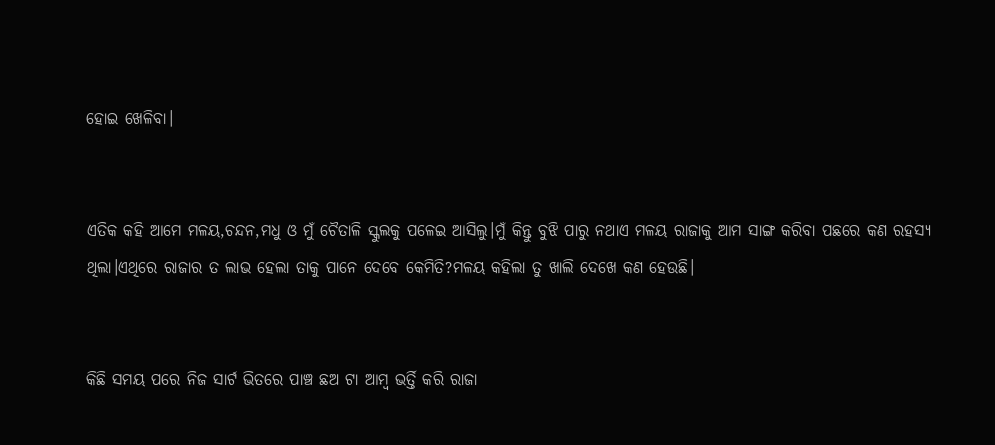ହୋଇ ଖେଳିବା।


ଏତିକ କହି ଆମେ ମଳୟ,ଚନ୍ଦନ,ମଧୁ ଓ ମୁଁ ଚୈତାଳି ସ୍କୁଲକୁ ପଳେଇ ଆସିଲୁ।ମୁଁ କିନ୍ତୁ ବୁଝି ପାରୁ ନଥାଏ ମଳୟ ରାଜାକୁ ଆମ ସାଙ୍ଗ କରିବା ପଛରେ କଣ ରହସ୍ୟ ଥିଲା।ଏଥିରେ ରାଜାର ତ ଲାଭ ହେଲା ତାକୁ ପାନେ ଦେବେ କେମିତି?ମଳୟ କହିଲା ତୁ ଖାଲି ଦେଖେ କଣ ହେଉଛି।


କିଛି ସମୟ ପରେ ନିଜ ସାର୍ଟ ଭିତରେ ପାଞ୍ଚ ଛଅ ଟା ଆମ୍ବ ଭର୍ତ୍ତି କରି ରାଜା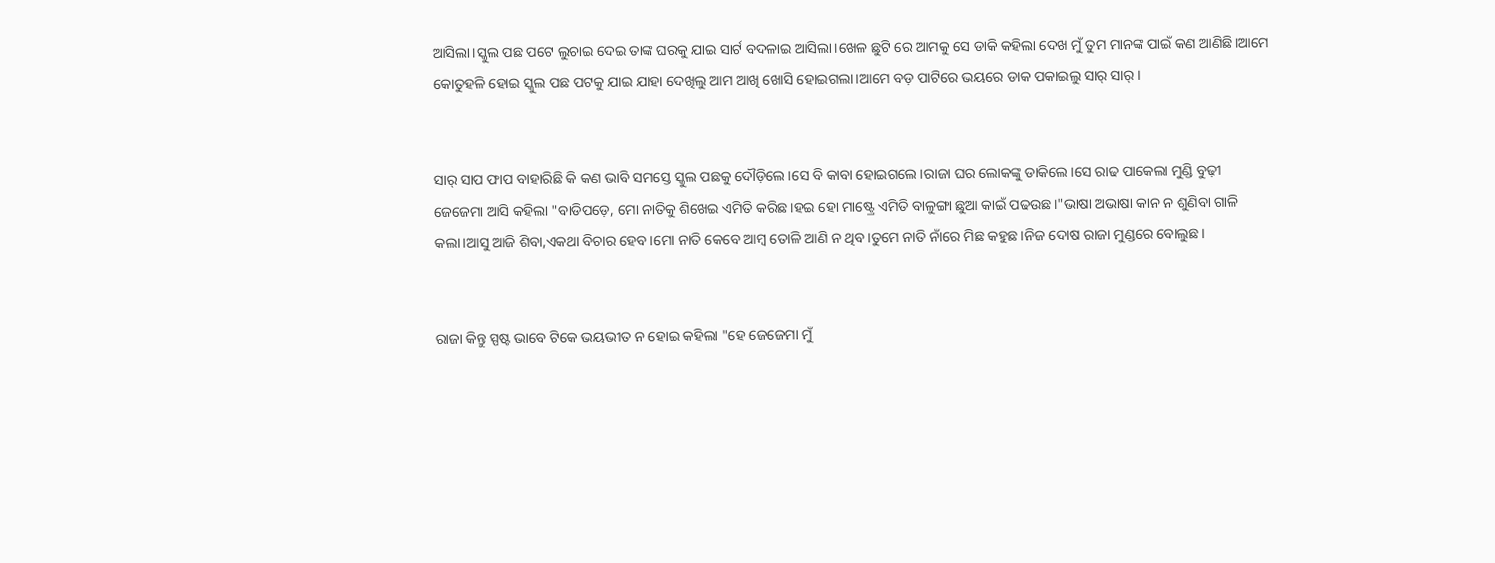ଆସିଲା।ସ୍କୁଲ ପଛ ପଟେ ଲୁଚାଇ ଦେଇ ତାଙ୍କ ଘରକୁ ଯାଇ ସାର୍ଟ ବଦଳାଇ ଆସିଲା।ଖେଳ ଛୁଟି ରେ ଆମକୁ ସେ ଡାକି କହିଲା ଦେଖ ମୁଁ ତୁମ ମାନଙ୍କ ପାଇଁ କଣ ଆଣିଛି।ଆମେ କୋତୁହଳି ହୋଇ ସ୍କୁଲ ପଛ ପଟକୁ ଯାଇ ଯାହା ଦେଖିଲୁ ଆମ ଆଖି ଖୋସି ହୋଇଗଲା।ଆମେ ବଡ଼ ପାଟିରେ ଭୟରେ ଡାକ ପକାଇଲୁ ସାର୍ ସାର୍।


ସାର୍ ସାପ ଫାପ ବାହାରିଛି କି କଣ ଭାବି ସମସ୍ତେ ସ୍କୁଲ ପଛକୁ ଦୌଡ଼ିଲେ।ସେ ବି କାବା ହୋଇଗଲେ।ରାଜା ଘର ଲୋକଙ୍କୁ ଡାକିଲେ।ସେ ରାଢ ପାକେଲା ମୁଣ୍ଡି ବୁଢ଼ୀ ଜେଜେମା ଆସି କହିଲା "ବାଡିପଡ଼େ, ମୋ ନାତିକୁ ଶିଖେଇ ଏମିତି କରିଛ।ହଇ ହୋ ମାଷ୍ଟ୍ରେ ଏମିତି ବାଳୁଙ୍ଗା ଛୁଆ କାଇଁ ପଢଉଛ।"ଭାଷା ଅଭାଷା କାନ ନ ଶୁଣିବା ଗାଳି କଲା।ଆସୁ ଆଜି ଶିବା,ଏକଥା ବିଚାର ହେବ।ମୋ ନାତି କେବେ ଆମ୍ବ ତୋଳି ଆଣି ନ ଥିବ।ତୁମେ ନାତି ନାଁରେ ମିଛ କହୁଛ।ନିଜ ଦୋଷ ରାଜା ମୁଣ୍ଡରେ ବୋଲୁଛ।


ରାଜା କିନ୍ତୁ ସ୍ପଷ୍ଟ ଭାବେ ଟିକେ ଭୟଭୀତ ନ ହୋଇ କହିଲା "ହେ ଜେଜେମା ମୁଁ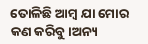ତୋଳିଛି ଆମ୍ବ ଯା ମୋର କଣ କରିବୁ।ଅନ୍ୟ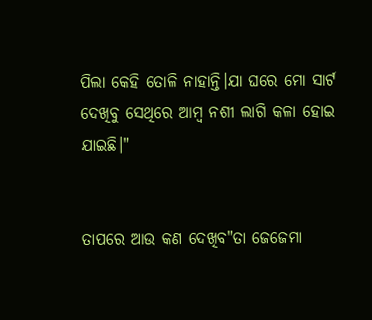ପିଲା କେହି ତୋଳି ନାହାନ୍ତି।ଯା ଘରେ ମୋ ସାର୍ଟ ଦେଖିବୁ ସେଥିରେ ଆମ୍ବ ନଶୀ ଲାଗି କଳା ହୋଇ ଯାଇଛି।"


ତାପରେ ଆଉ କଣ ଦେଖିବ"ତା ଜେଜେମା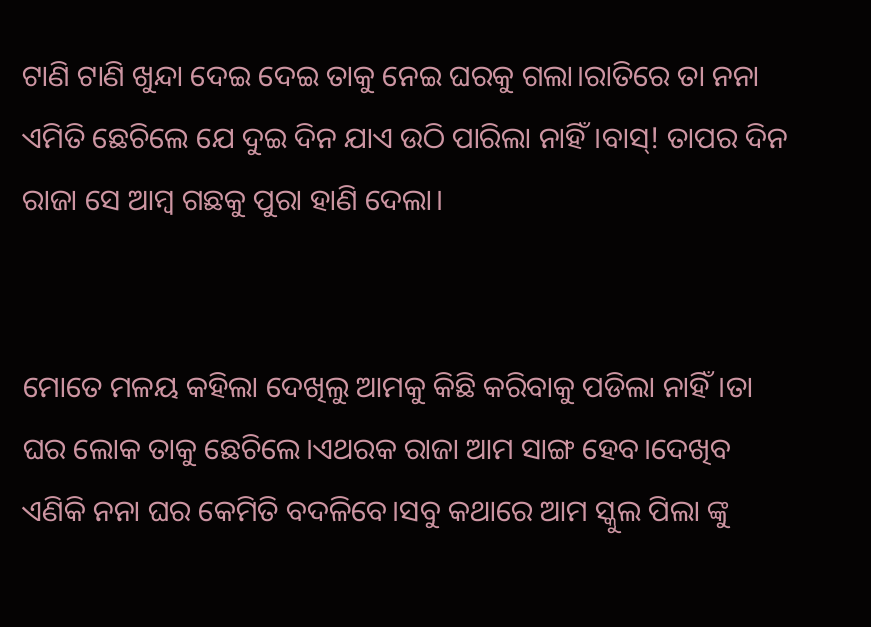ଟାଣି ଟାଣି ଖୁନ୍ଦା ଦେଇ ଦେଇ ତାକୁ ନେଇ ଘରକୁ ଗଲା।ରାତିରେ ତା ନନା ଏମିତି ଛେଚିଲେ ଯେ ଦୁଇ ଦିନ ଯାଏ ଉଠି ପାରିଲା ନାହିଁ।ବାସ୍! ତାପର ଦିନ ରାଜା ସେ ଆମ୍ବ ଗଛକୁ ପୁରା ହାଣି ଦେଲା।


ମୋତେ ମଳୟ କହିଲା ଦେଖିଲୁ ଆମକୁ କିଛି କରିବାକୁ ପଡିଲା ନାହିଁ।ତା ଘର ଲୋକ ତାକୁ ଛେଚିଲେ।ଏଥରକ ରାଜା ଆମ ସାଙ୍ଗ ହେବ।ଦେଖିବ ଏଣିକି ନନା ଘର କେମିତି ବଦଳିବେ।ସବୁ କଥାରେ ଆମ ସ୍କୁଲ ପିଲା ଙ୍କୁ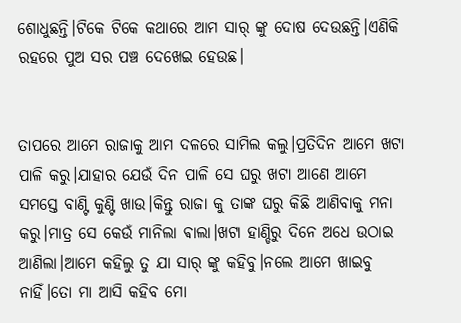ଶୋଧୁଛନ୍ତି।ଟିକେ ଟିକେ କଥାରେ ଆମ ସାର୍ ଙ୍କୁ ଦୋଷ ଦେଉଛନ୍ତି।ଏଣିକି ରହରେ ପୁଅ ସର ପଞ୍ଚ ଦେଖେଇ ହେଉଛ।


ତାପରେ ଆମେ ରାଜାକୁ ଆମ ଦଳରେ ସାମିଲ କଲୁ।ପ୍ରତିଦିନ ଆମେ ଖଟା ପାଳି କରୁ।ଯାହାର ଯେଉଁ ଦିନ ପାଳି ସେ ଘରୁ ଖଟା ଆଣେ ଆମେ ସମସ୍ତେ ବାଣ୍ଟି କୁଣ୍ଟି ଖାଉ।କିନ୍ତୁ ରାଜା କୁ ତାଙ୍କ ଘରୁ କିଛି ଆଣିବାକୁ ମନା କରୁ।ମାତ୍ର ସେ କେଉଁ ମାନିଲା ଵାଲା।ଖଟା ହାଣ୍ଡିରୁ ଦିନେ ଅଧେ ଉଠାଇ ଆଣିଲା।ଆମେ କହିଲୁ ତୁ ଯା ସାର୍ ଙ୍କୁ କହିବୁ।ନଲେ ଆମେ ଖାଇବୁ ନାହିଁ।ତୋ ମା ଆସି କହିବ ମୋ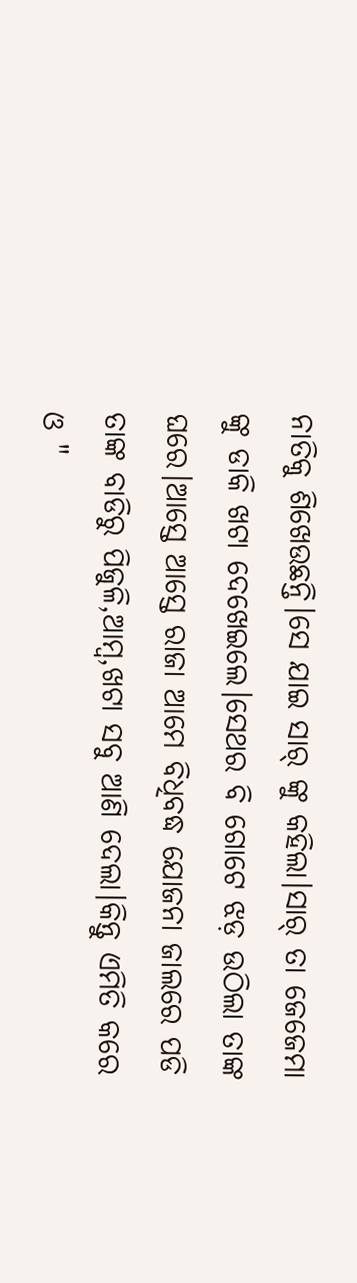ନାତିକୁ ଶିଖେଉଛନ୍ତି।ସେ ଯାଇ ସାର୍ ଙ୍କୁ କହିଲା।ସାର୍ ତା ଜେଜେମା ଙ୍କୁ ଡାକି ଖଟା ଦେଖେଇଲେ।ସେଥର ବି ଗୋଟେ ଝଡ଼ ଉଠିଲା ତାଙ୍କ ଘରେ।ଆସ୍ତେ ଆସ୍ତେ ରାଜା ଆମେ ବିଧିବଦ୍ଧ ଯୋଜନା ଜାଲରେ ପଡି ତାଙ୍କ ବାଡିରୁ ପିଜୁଳି,ଆମ୍ବ,ଖଟା ସବୁ ଆଣି ଦେଲା।କିନ୍ତୁ ଏମିତି କରେ ଓ "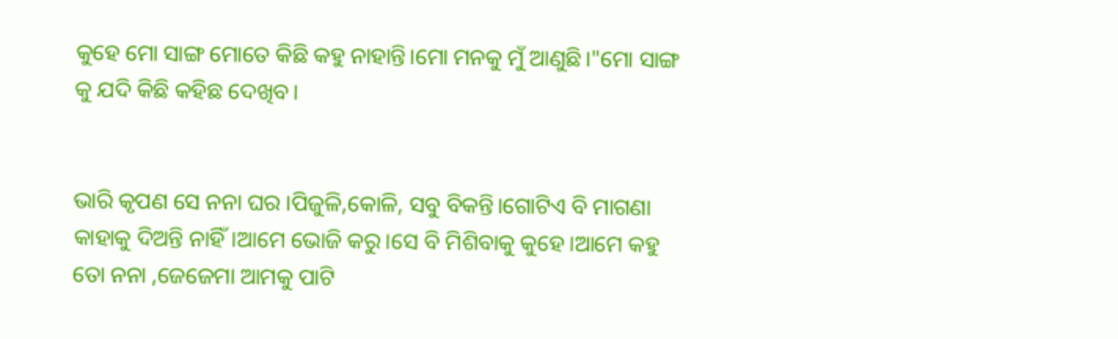କୁହେ ମୋ ସାଙ୍ଗ ମୋତେ କିଛି କହୁ ନାହାନ୍ତି।ମୋ ମନକୁ ମୁଁ ଆଣୁଛି।"ମୋ ସାଙ୍ଗ କୁ ଯଦି କିଛି କହିଛ ଦେଖିବ।


ଭାରି କୃପଣ ସେ ନନା ଘର ।ପିଜୁଳି,କୋଳି, ସବୁ ବିକନ୍ତି।ଗୋଟିଏ ବି ମାଗଣା କାହାକୁ ଦିଅନ୍ତି ନାହିଁ।ଆମେ ଭୋଜି କରୁ।ସେ ବି ମିଶିବାକୁ କୁହେ।ଆମେ କହୁ ତୋ ନନା ,ଜେଜେମା ଆମକୁ ପାଟି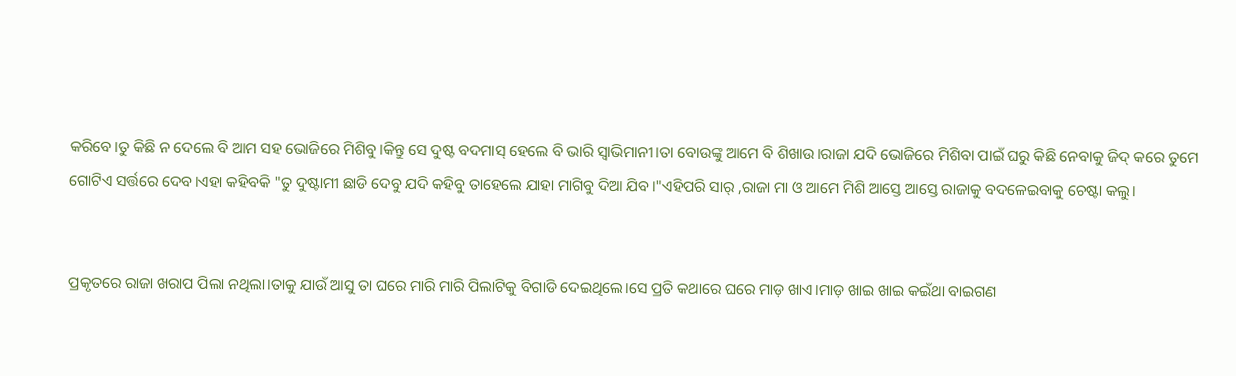କରିବେ।ତୁ କିଛି ନ ଦେଲେ ବି ଆମ ସହ ଭୋଜିରେ ମିଶିବୁ।କିନ୍ତୁ ସେ ଦୁଷ୍ଟ ବଦମାସ୍ ହେଲେ ବି ଭାରି ସ୍ୱାଭିମାନୀ।ତା ବୋଉଙ୍କୁ ଆମେ ବି ଶିଖାଉ।ରାଜା ଯଦି ଭୋଜିରେ ମିଶିବା ପାଇଁ ଘରୁ କିଛି ନେବାକୁ ଜିଦ୍ କରେ ତୁମେ ଗୋଟିଏ ସର୍ତ୍ତରେ ଦେବ।ଏହା କହିବକି "ତୁ ଦୁଷ୍ଟାମୀ ଛାଡି ଦେବୁ ଯଦି କହିବୁ ତାହେଲେ ଯାହା ମାଗିବୁ ଦିଆ ଯିବ।"ଏହିପରି ସାର୍ ,ରାଜା ମା ଓ ଆମେ ମିଶି ଆସ୍ତେ ଆସ୍ତେ ରାଜାକୁ ବଦଳେଇବାକୁ ଚେଷ୍ଟା କଲୁ।


ପ୍ରକୃତରେ ରାଜା ଖରାପ ପିଲା ନଥିଲା।ତାକୁ ଯାଉଁ ଆସୁ ତା ଘରେ ମାରି ମାରି ପିଲାଟିକୁ ବିଗାଡି ଦେଇଥିଲେ।ସେ ପ୍ରତି କଥାରେ ଘରେ ମାଡ଼ ଖାଏ।ମାଡ଼ ଖାଇ ଖାଇ କଇଁଥା ବାଇଗଣ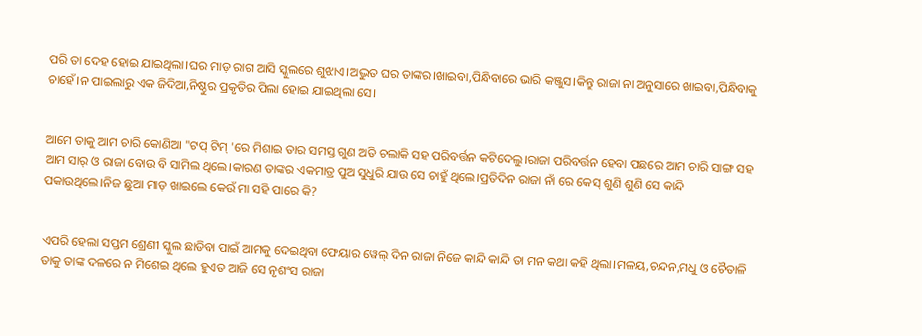ପରି ତା ଦେହ ହୋଇ ଯାଇଥିଲା।ଘର ମାଡ଼ ରାଗ ଆସି ସ୍କୁଲରେ ଶୁଝାଏ।ଅଦ୍ଭୁତ ଘର ତାଙ୍କର।ଖାଇବା,ପିନ୍ଧିବାରେ ଭାରି କଞ୍ଜୁସ।କିନ୍ତୁ ରାଜା ନା ଅନୁସାରେ ଖାଇବା,ପିନ୍ଧିବାକୁ ଚାହେଁ।ନ ପାଇଲାରୁ ଏକ ଜିଦିଆ,ନିଷ୍ଠୁର ପ୍ରକୃତିର ପିଲା ହୋଇ ଯାଇଥିଲା ସେ।


ଆମେ ତାକୁ ଆମ ଚାରି କୋଣିଆ "ଟପ୍ ଟିମ୍ 'ରେ ମିଶାଇ ତାର ସମସ୍ତ ଗୁଣ ଅତି ଚଲାକି ସହ ପରିବର୍ତ୍ତନ କଟିଦେଲୁ।ରାଜା ପରିବର୍ତ୍ତନ ହେବା ପଛରେ ଆମ ଚାରି ସାଙ୍ଗ ସହ ଆମ ସାର୍ ଓ ରାଜା ବୋଉ ବି ସାମିଲ ଥିଲେ।କାରଣ ତାଙ୍କର ଏକମାତ୍ର ପୁଅ ସୁଧୁରି ଯାଉ ସେ ଚାହୁଁ ଥିଲେ।ପ୍ରତିଦିନ ରାଜା ନାଁ ରେ କେସ୍ ଶୁଣି ଶୁଣି ସେ କାନ୍ଦି ପକାଉଥିଲେ।ନିଜ ଛୁଆ ମାଡ଼ ଖାଇଲେ କେଉଁ ମା ସହି ପାରେ କି?


ଏପରି ହେଲା ସପ୍ତମ ଶ୍ରେଣୀ ସ୍କୁଲ ଛାଡିବା ପାଇଁ ଆମକୁ ଦେଇଥିବା ଫେୟାର ୱେଲ୍ ଦିନ ରାଜା ନିଜେ କାନ୍ଦି କାନ୍ଦି ତା ମନ କଥା କହି ଥିଲା।ମଳୟ,ଚନ୍ଦନ,ମଧୁ ଓ ଚୈତାଳି ତାକୁ ତାଙ୍କ ଦଳରେ ନ ମିଶେଇ ଥିଲେ ହୁଏତ ଆଜି ସେ ନୃଶଂସ ରାଜା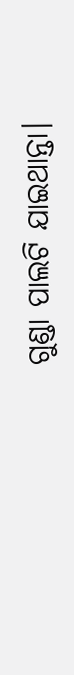ଗୁଣ୍ଡା ପାଲଟି ଯାଇଥାନ୍ତା।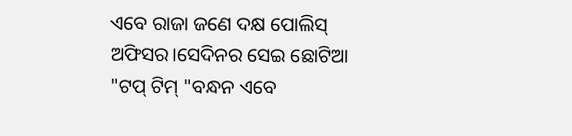ଏବେ ରାଜା ଜଣେ ଦକ୍ଷ ପୋଲିସ୍ ଅଫିସର।ସେଦିନର ସେଇ ଛୋଟିଆ "ଟପ୍ ଟିମ୍ "ବନ୍ଧନ ଏବେ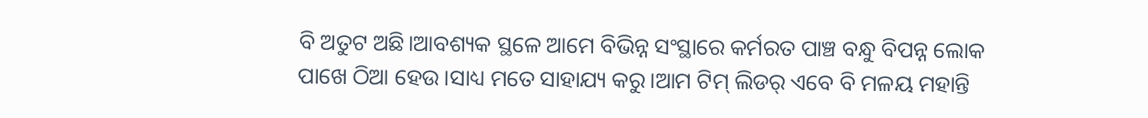ବି ଅତୁଟ ଅଛି।ଆବଶ୍ୟକ ସ୍ଥଳେ ଆମେ ବିଭିନ୍ନ ସଂସ୍ଥାରେ କର୍ମରତ ପାଞ୍ଚ ବନ୍ଧୁ ବିପନ୍ନ ଲୋକ ପାଖେ ଠିଆ ହେଉ।ସାଧ୍ୟ ମତେ ସାହାଯ୍ୟ କରୁ।ଆମ ଟିମ୍ ଲିଡର୍ ଏବେ ବି ମଳୟ ମହାନ୍ତି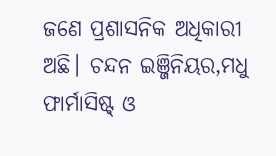ଜଣେ ପ୍ରଶାସନିକ ଅଧିକାରୀ ଅଛି। ଚନ୍ଦନ ଇଞ୍ଜିନିୟର,ମଧୁ ଫାର୍ମାସିଷ୍ଟ୍ ଓ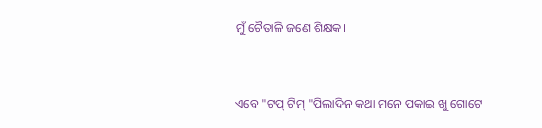ମୁଁ ଚୈତାଳି ଜଣେ ଶିକ୍ଷକ।


ଏବେ "ଟପ୍ ଟିମ୍ "ପିଲାଦିନ କଥା ମନେ ପକାଇ ଖୁ ଗୋଟେ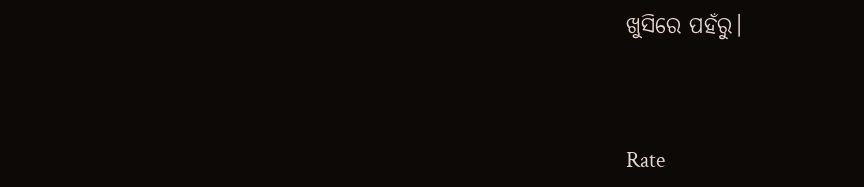ଖୁସିରେ ପହଁରୁ।



Rate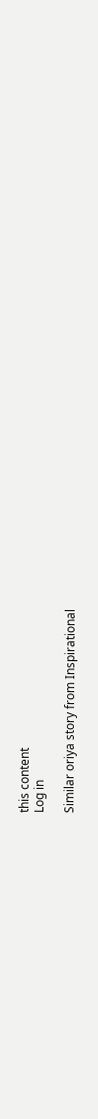this content
Log in

Similar oriya story from Inspirational